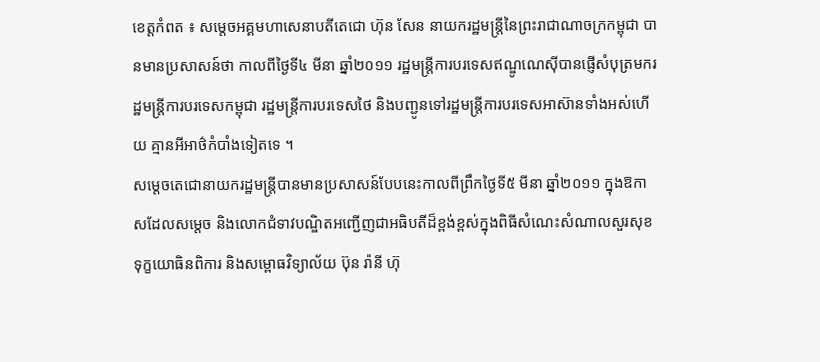ខេត្តកំពត ៖ សម្តេចអគ្គមហាសេនាបតីតេជោ ហ៊ុន សែន នាយករដ្ឋមន្ត្រីនៃព្រះរាជាណាចក្រកម្ពុជា បានមានប្រសាសន៍ថា កាលពីថ្ងៃទី៤ មីនា ឆ្នាំ២០១១ រដ្ឋមន្ត្រីការបរទេសឥណ្ឌូណេស៊ីបានផ្ញើសំបុត្រមករដ្ឋមន្ត្រីការបរទេសកម្ពុជា រដ្ឋមន្ត្រីការបរទេសថៃ និងបញ្ជូនទៅរដ្ឋមន្ត្រីការបរទេសអាស៊ានទាំងអស់ហើយ គ្មានអីអាថ៌កំបាំងទៀតទេ ។
សម្តេចតេជោនាយករដ្ឋមន្ត្រីបានមានប្រសាសន៍បែបនេះកាលពីព្រឹកថ្ងៃទី៥ មីនា ឆ្នាំ២០១១ ក្នុងឱកាសដែលសម្តេច និងលោកជំទាវបណ្ឌិតអញ្ជើញជាអធិបតីដ៏ខ្ពង់ខ្ពស់ក្នុងពិធីសំណេះសំណាលសួរសុខទុក្ខយោធិនពិការ និងសម្ពោធវិទ្យាល័យ ប៊ុន រ៉ានី ហ៊ុ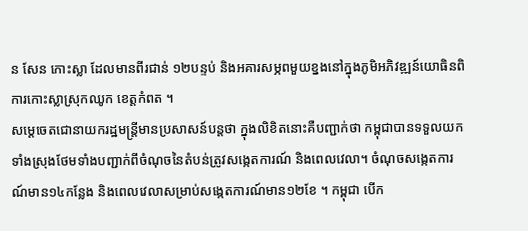ន សែន កោះស្លា ដែលមានពីរជាន់ ១២បន្ទប់ និងអគារសម្ភពមួយខ្នងនៅក្នុងភូមិអភិវឌ្ឍន៍យោធិនពិការកោះស្លាស្រុកឈូក ខេត្តកំពត ។
សម្តេចេតជោនាយករដ្ឋមន្ត្រីមានប្រសាសន៍បន្តថា ក្នុងលិខិតនោះគឺបញ្ជាក់ថា កម្ពុជាបានទទួលយកទាំងស្រុងថែមទាំងបញ្ជាក់ពីចំណុចនៃតំបន់ត្រូវសង្កេតការណ៍ និងពេលវេលា។ ចំណុចសង្កេតការណ៍មាន១៤កន្លែង និងពេលវេលាសម្រាប់សង្កេតការណ៍មាន១២ខែ ។ កម្ពុជា បើក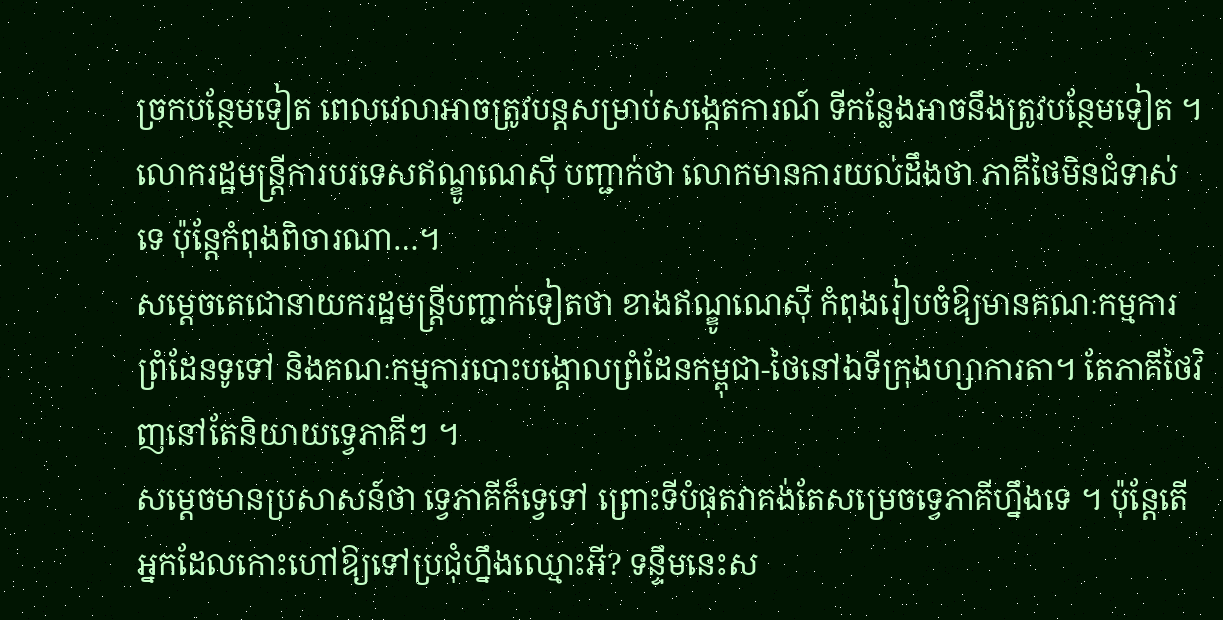ច្រកបន្ថែមទៀត ពេលវេលាអាចត្រូវបន្តសម្រាប់សង្កេតការណ៍ ទីកន្លែងអាចនឹងត្រូវបន្ថែមទៀត ។ លោករដ្ឋមន្ត្រីការបរទេសឥណ្ឌូណេស៊ី បញ្ជាក់ថា លោកមានការយល់ដឹងថា ភាគីថៃមិនជំទាស់ទេ ប៉ុន្តែកំពុងពិចារណា…។
សម្តេចតេជោនាយករដ្ឋមន្ត្រីបញ្ជាក់ទៀតថា ខាងឥណ្ឌូណេស៊ី កំពុងរៀបចំឱ្យមានគណៈកម្មការព្រំដែនទូទៅ និងគណៈកម្មការបោះបង្គោលព្រំដែនកម្ពុជា-ថៃនៅឯទីក្រុងហ្សាការតា។ តែភាគីថៃវិញនៅតែនិយាយទ្វេភាគីៗ ។
សម្តេចមានប្រសាសន៍ថា ទ្វេភាគីក៏ទ្វេទៅ ព្រោះទីបំផុតវាគង់តែសម្រេចទ្វេភាគីហ្នឹងទេ ។ ប៉ុន្តែតើអ្នកដែលកោះហៅឱ្យទៅប្រជុំហ្នឹងឈ្មោះអី? ទន្ទឹមនេះស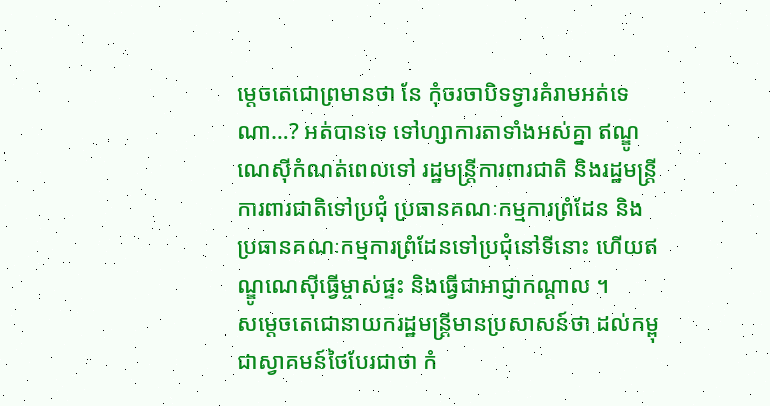ម្តេចតេជោព្រមានថា នែ កុំចរចាបិទទ្វារគំរាមអត់ទេណា…? អត់បានទេ ទៅហ្សាការតាទាំងអស់គ្នា ឥណ្ឌូណេស៊ីកំណត់ពេលទៅ រដ្ឋមន្ត្រីការពារជាតិ និងរដ្ឋមន្ត្រីការពារជាតិទៅប្រជុំ ប្រធានគណៈកម្មការព្រំដែន និងប្រធានគណៈកម្មការព្រំដែនទៅប្រជុំនៅទីនោះ ហើយឥណ្ឌូណេស៊ីធ្វើម្ចាស់ផ្ទះ និងធ្វើជាអាជ្ញាកណ្តាល ។
សម្តេចតេជោនាយករដ្ឋមន្ត្រីមានប្រសាសន៍ថា ដល់កម្ពុជាស្វាគមន៍ថៃបែរជាថា កំ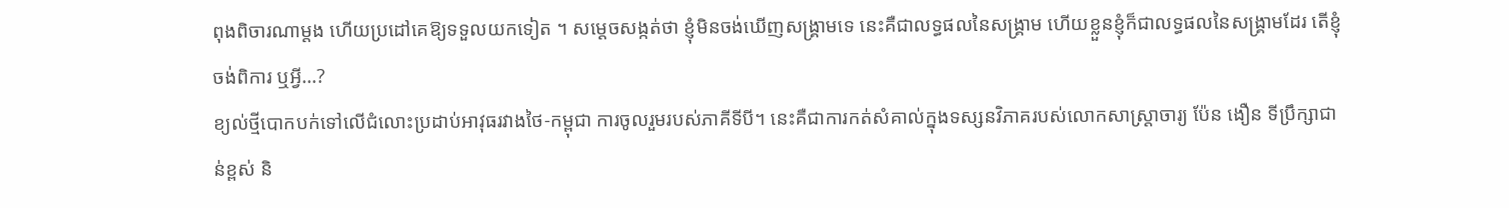ពុងពិចារណាម្តង ហើយប្រដៅគេឱ្យទទួលយកទៀត ។ សម្តេចសង្កត់ថា ខ្ញុំមិនចង់ឃើញសង្គ្រាមទេ នេះគឺជាលទ្ធផលនៃសង្គ្រាម ហើយខ្លួនខ្ញុំក៏ជាលទ្ធផលនៃសង្គ្រាមដែរ តើខ្ញុំចង់ពិការ ឬអ្វី…?
ខ្យល់ថ្មីបោកបក់ទៅលើជំលោះប្រដាប់អាវុធរវាងថៃ-កម្ពុជា ការចូលរួមរបស់ភាគីទីបី។ នេះគឺជាការកត់សំគាល់ក្នុងទស្សនវិភាគរបស់លោកសាស្ត្រាចារ្យ ប៉ែន ងឿន ទីប្រឹក្សាជាន់ខ្ពស់ និ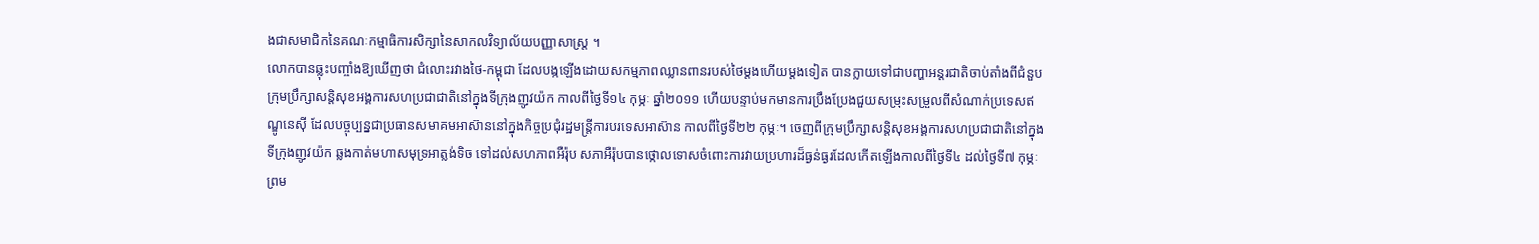ងជាសមាជិកនៃគណៈកម្មាធិការសិក្សានៃសាកលវិទ្យាល័យបញ្ញាសាស្ត្រ ។
លោកបានឆ្លុះបញ្ចាំងឱ្យឃើញថា ជំលោះរវាងថៃ-កម្ពុជា ដែលបង្កឡើងដោយសកម្មភាពឈ្លានពានរបស់ថៃម្តងហើយម្តងទៀត បានក្លាយទៅជាបញ្ហាអន្តរជាតិចាប់តាំងពីជំនួបក្រុមប្រឹក្សាសន្តិសុខអង្គការសហប្រជាជាតិនៅក្នុងទីក្រុងញូវយ៉ក កាលពីថ្ងៃទី១៤ កុម្ភៈ ឆ្នាំ២០១១ ហើយបន្ទាប់មកមានការប្រឹងប្រែងជួយសម្រុះសម្រួលពីសំណាក់ប្រទេសឥណ្ឌូនេស៊ី ដែលបច្ចុប្បន្នជាប្រធានសមាគមអាស៊ាននៅក្នុងកិច្ចប្រជុំរដ្ឋមន្រ្តីការបរទេសអាស៊ាន កាលពីថ្ងៃទី២២ កុម្ភៈ។ ចេញពីក្រុមប្រឹក្សាសន្តិសុខអង្គការសហប្រជាជាតិនៅក្នុងទីក្រុងញូវយ៉ក ឆ្លងកាត់មហាសមុទ្រអាត្លង់ទិច ទៅដល់សហភាពអឺរ៉ុប សភាអឺរ៉ុបបានថ្កោលទោសចំពោះការវាយប្រហារដ៏ធ្ងន់ធ្ងរដែលកើតឡើងកាលពីថ្ងៃទី៤ ដល់ថ្ងៃទី៧ កុម្ភៈ ព្រម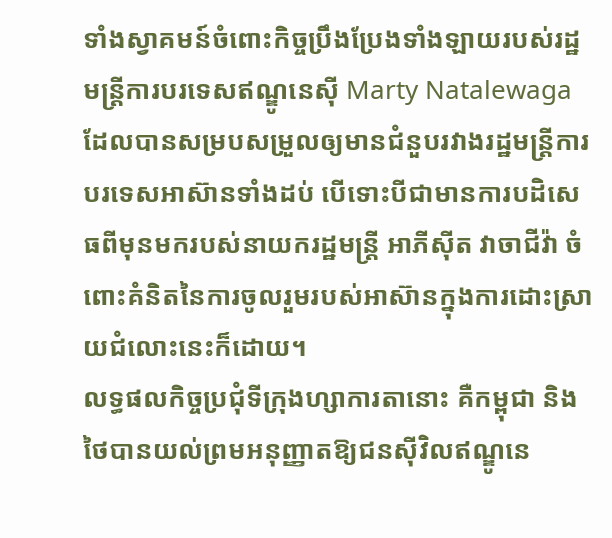ទាំងស្វាគមន៍ចំពោះកិច្ចប្រឹងប្រែងទាំងឡាយរបស់រដ្ឋមន្រ្តីការបរទេសឥណ្ឌូនេស៊ី Marty Natalewaga ដែលបានសម្របសម្រួលឲ្យមានជំនួបរវាងរដ្ឋមន្រ្តីការបរទេសអាស៊ានទាំងដប់ បើទោះបីជាមានការបដិសេធពីមុនមករបស់នាយករដ្ឋមន្រ្តី អាភីស៊ីត វាចាជីវ៉ា ចំពោះគំនិតនៃការចូលរួមរបស់អាស៊ានក្នុងការដោះស្រាយជំលោះនេះក៏ដោយ។
លទ្ធផលកិច្ចប្រជុំទីក្រុងហ្សាការតានោះ គឺកម្ពុជា និងថៃបានយល់ព្រមអនុញ្ញាតឱ្យជនស៊ីវិលឥណ្ឌូនេ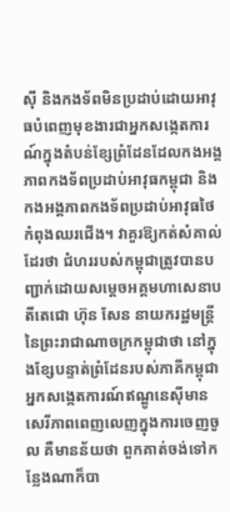ស៊ី និងកងទ័ពមិនប្រដាប់ដោយអាវុធបំពេញមុខងារជាអ្នកសង្កេតការណ៍ក្នុងតំបន់ខ្សែព្រំដែនដែលកងអង្គភាពកងទ័ពប្រដាប់អាវុធកម្ពុជា និងកងអង្គភាពកងទ័ពប្រដាប់អាវុធថៃកំពុងឈរជើង។ វាគួរឱ្យកត់សំគាល់ដែរថា ជំហររបស់កម្ពុជាត្រូវបានបញ្ជាក់ដោយសម្តេចអគ្គមហាសេនាបតីតេជោ ហ៊ុន សែន នាយករដ្ឋមន្រ្តីនៃព្រះរាជាណាចក្រកម្ពុជាថា នៅក្នុងខ្សែបន្ទាត់ព្រំដែនរបស់ភាគីកម្ពុជា អ្នកសង្កេតការណ៍ឥណ្ឌូនេស៊ីមានសេរីភាពពេញលេញក្នុងការចេញចូល គឺមានន័យថា ពួកគាត់ចង់ទៅកន្លែងណាក៏បា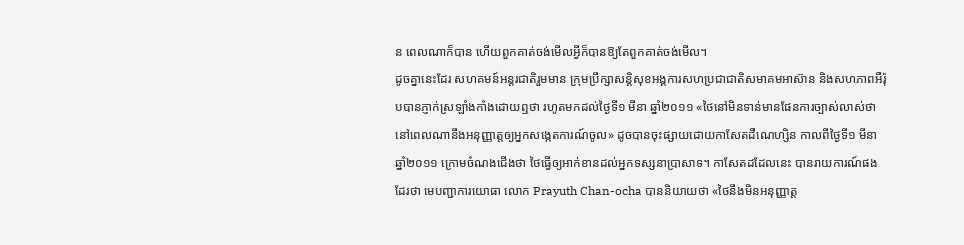ន ពេលណាក៏បាន ហើយពួកគាត់ចង់មើលអ្វីក៏បានឱ្យតែពួកគាត់ចង់មើល។
ដូចគ្នានេះដែរ សហគមន៍អន្តរជាតិរួមមាន ក្រុមប្រឹក្សាសន្តិសុខអង្គការសហប្រជាជាតិសមាគមអាស៊ាន និងសហភាពអឺរ៉ុបបានភ្ញាក់ស្រឡាំងកាំងដោយឮថា រហូតមកដល់ថៃ្ងទី១ មីនា ឆ្នាំ២០១១ «ថៃនៅមិនទាន់មានផែនការច្បាស់លាស់ថា នៅពេលណានឹងអនុញ្ញាត្តឲ្យអ្នកសង្កេតការណ៍ចូល» ដូចបានចុះផ្សាយដោយកាសែតដឺណេហ្សិន កាលពីថ្ងៃទី១ មីនា ឆ្នាំ២០១១ ក្រោមចំណងជើងថា ថៃធ្វើឲ្យអាក់ខានដល់អ្នកទស្សនាប្រាសាទ។ កាសែតដដែលនេះ បានរាយការណ៍ផងដែរថា មេបញ្ជាការយោធា លោក Prayuth Chan-ocha បាននិយាយថា «ថៃនឹងមិនអនុញ្ញាត្ត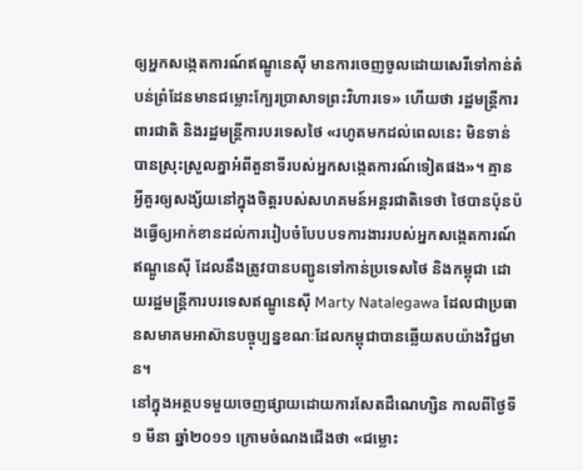ឲ្យអ្នកសង្កេតការណ៍ឥណ្ឌូនេស៊ី មានការចេញចូលដោយសេរីទៅកាន់តំបន់ព្រំដែនមានជម្លោះក្បែរប្រាសាទព្រះវិហារទេ» ហើយថា រដ្ឋមន្រ្តីការពារជាតិ និងរដ្ឋមន្ត្រីការបរទេសថៃ «រហូតមកដល់ពេលនេះ មិនទាន់បានស្រុះស្រួលគ្នាអំពីតួនាទីរបស់អ្នកសង្កេតការណ៍ទៀតផង»។ គ្មានអ្វីគួរឲ្យសង្ស័យនៅក្នុងចិត្តរបស់សហគមន៍អន្តរជាតិទេថា ថៃបានប៉ុនប៉ងធ្វើឲ្យអាក់ខានដល់ការរៀបចំបែបបទការងាររបស់អ្នកសង្កេតការណ៍ឥណ្ឌូនេស៊ី ដែលនឹងត្រូវបានបញ្ជូនទៅកាន់ប្រទេសថៃ និងកម្ពុជា ដោយរដ្ឋមន្រ្តីការបរទេសឥណ្ឌូនេស៊ី Marty Natalegawa ដែលជាប្រធានសមាគមអាស៊ានបច្ចុប្បន្នខណៈដែលកម្ពុជាបានឆ្លើយតបយ៉ាងវិជ្ជមាន។
នៅក្នុងអត្ថបទមួយចេញផ្សាយដោយការសែតដឺណេហ្សិន កាលពីថ្ងៃទី១ មីនា ឆ្នាំ២០១១ ក្រោមចំណងជើងថា «ជម្លោះ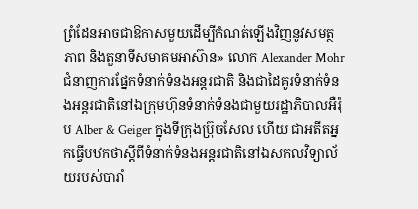ព្រំដែនអាចជាឱកាសមួយដើម្បីកំណត់ឡើងវិញនូវសមត្ថភាព និងតួនាទីសមាគមអាស៊ាន» លោក Alexander Mohr ជំនាញការផ្នែកទំនាក់ទំនងអន្តរជាតិ និងជាដៃគូរទំនាក់ទំនងអន្តរជាតិនៅឯក្រុមហ៊ុនទំនាក់ទំនងជាមួយរដ្ឋាភិបាលអឺរ៉ុប Alber & Geiger ក្នុងទីក្រុងប្រ៊ុចសែល ហើយ ជាអតីតអ្នកធ្វើបឋកថាស្តីពីទំនាក់ទំនងអន្តរជាតិនៅឯសកលវិទ្យាល័យរបស់បារាំ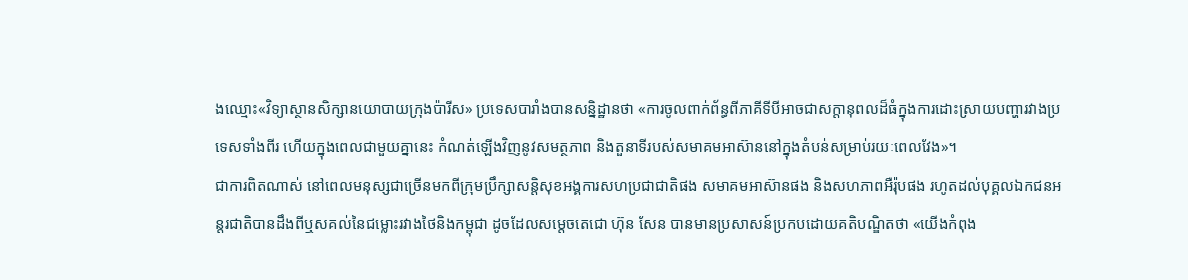ងឈ្មោះ«វិទ្យាស្ថានសិក្សានយោបាយក្រុងប៉ារីស» ប្រទេសបារាំងបានសន្និដ្ឋានថា «ការចូលពាក់ព័ន្ធពីភាគីទីបីអាចជាសក្តានុពលដ៏ធំក្នុងការដោះស្រាយបញ្ហារវាងប្រទេសទាំងពីរ ហើយក្នុងពេលជាមួយគ្នានេះ កំណត់ឡើងវិញនូវសមត្ថភាព និងតួនាទីរបស់សមាគមអាស៊ាននៅក្នុងតំបន់សម្រាប់រយៈពេលវែង»។
ជាការពិតណាស់ នៅពេលមនុស្សជាច្រើនមកពីក្រុមប្រឹក្សាសន្តិសុខអង្គការសហប្រជាជាតិផង សមាគមអាស៊ានផង និងសហភាពអឺរ៉ុបផង រហូតដល់បុគ្គលឯកជនអន្តរជាតិបានដឹងពីឬសគល់នៃជម្លោះរវាងថៃនិងកម្ពុជា ដូចដែលសម្តេចតេជោ ហ៊ុន សែន បានមានប្រសាសន៍ប្រកបដោយគតិបណ្ឌិតថា «យើងកំពុង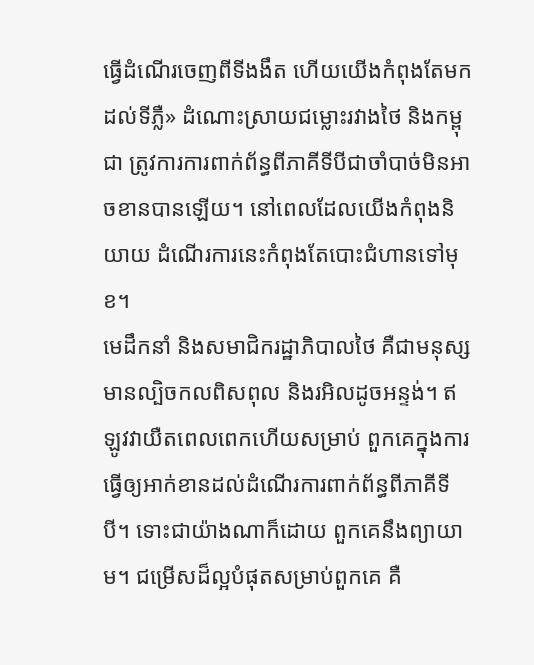ធ្វើដំណើរចេញពីទីងងឹត ហើយយើងកំពុងតែមកដល់ទីភ្លឺ» ដំណោះស្រាយជម្លោះរវាងថៃ និងកម្ពុជា ត្រូវការការពាក់ព័ន្ធពីភាគីទីបីជាចាំបាច់មិនអាចខានបានឡើយ។ នៅពេលដែលយើងកំពុងនិយាយ ដំណើរការនេះកំពុងតែបោះជំហានទៅមុខ។
មេដឹកនាំ និងសមាជិករដ្ឋាភិបាលថៃ គឺជាមនុស្សមានល្បិចកលពិសពុល និងរអិលដូចអន្ទង់។ ឥឡូវវាយឺតពេលពេកហើយសម្រាប់ ពួកគេក្នុងការធ្វើឲ្យអាក់ខានដល់ដំណើរការពាក់ព័ន្ធពីភាគីទីបី។ ទោះជាយ៉ាងណាក៏ដោយ ពួកគេនឹងព្យាយាម។ ជម្រើសដ៏ល្អបំផុតសម្រាប់ពួកគេ គឺ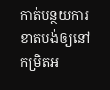កាត់បន្ថយការខាតបង់ឲ្យនៅកម្រិតអ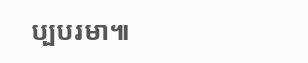ប្បបរមា៕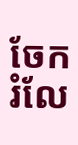ចែករំលែ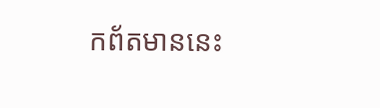កព័តមាននេះ